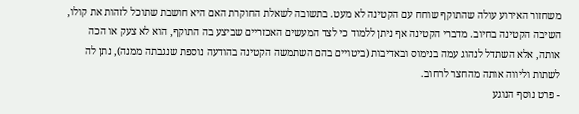משחזור האירוע עולה שהתוקף שוחח עם הקטינה לא מעט. בתשובה לשאלת החוקרת האם היא חושבת שתוכל לזהות את קולו, השיבה הקטינה בחיוב. מדברי הקטינה אף ניתן ללמוד כי לצד המעשים האכזריים שביצע בה התוקף, הוא לא צעק או הכה אותה, אלא השתדל לנהוג עמה בנימוס ובאדיבות (ביטויים בהם השתמשה הקטינה בהודעה נוספת שנגבתה ממנה), נתן לה לשתות וליווה אותה מהחצר לרחוב.
- פרט נוסף הנוגע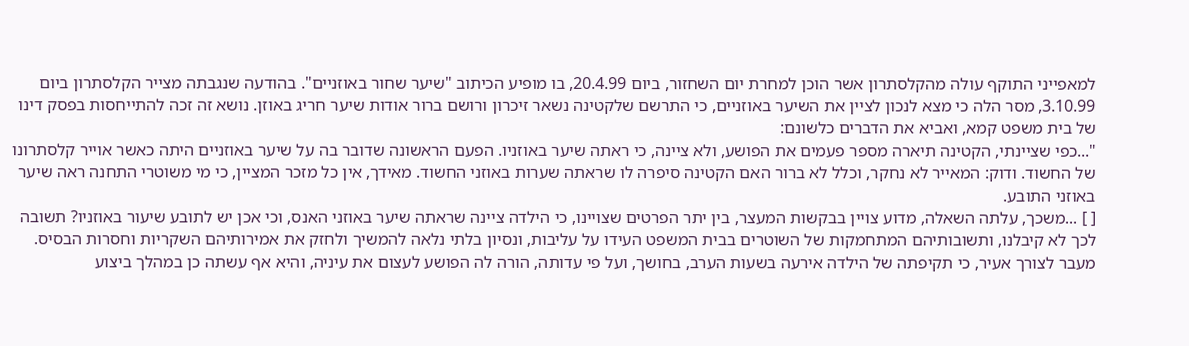למאפייני התוקף עולה מהקלסתרון אשר הוכן למחרת יום השחזור, ביום 20.4.99, בו מופיע הכיתוב "שיער שחור באוזניים". בהודעה שנגבתה מצייר הקלסתרון ביום 3.10.99, מסר הלה כי מצא לנכון לציין את השיער באוזניים, כי התרשם שלקטינה נשאר זיכרון ורושם ברור אודות שיער חריג באוזן. נושא זה זכה להתייחסות בפסק דינו של בית משפט קמא, ואביא את הדברים כלשונם:
"...כפי שציינתי, הקטינה תיארה מספר פעמים את הפושע, ולא ציינה, כי ראתה שיער באוזניו. הפעם הראשונה שדובר בה על שיער באוזניים היתה כאשר אוייר קלסתרונו של החשוד. ודוק: המאייר לא נחקר, וכלל לא ברור האם הקטינה סיפרה לו שראתה שערות באוזני החשוד. מאידך, אין כל מזכר המציין, כי מי משוטרי התחנה ראה שיער באוזני התובע.
[ ] ...משכך, עלתה השאלה, מדוע צויין בבקשות המעצר, בין יתר הפרטים שצויינו, כי הילדה ציינה שראתה שיער באוזני האנס, וכי אכן יש לתובע שיעור באוזניו? תשובה לכך לא קיבלנו, ותשובותיהם המתחמקות של השוטרים בבית המשפט העידו על עליבות, ונסיון בלתי נלאה להמשיך ולחזק את אמירותיהם השקריות וחסרות הבסיס.
מעבר לצורך אעיר, כי תקיפתה של הילדה אירעה בשעות הערב, בחושך, ועל פי עדותה, הורה לה הפושע לעצום את עיניה, והיא אף עשתה כן במהלך ביצוע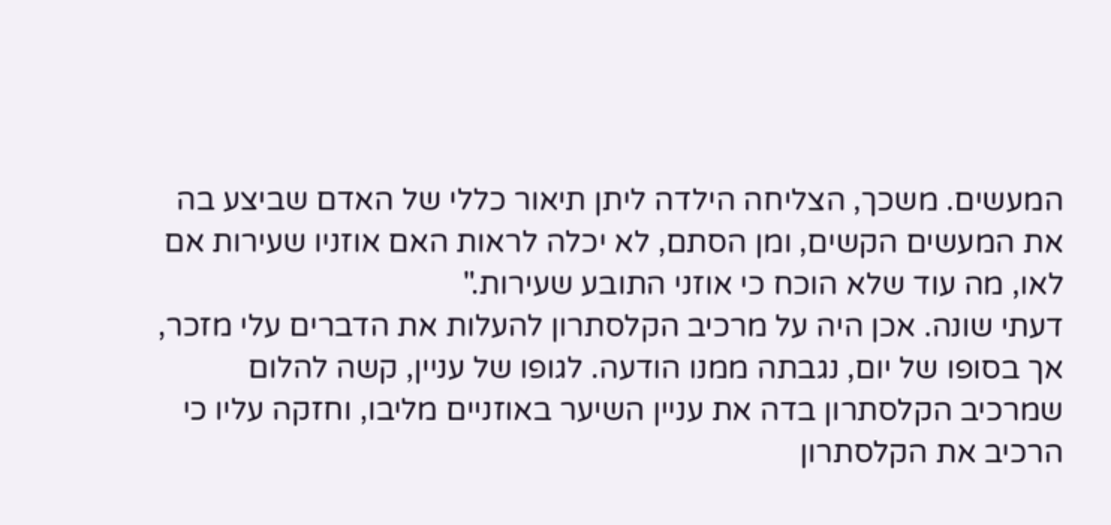המעשים. משכך, הצליחה הילדה ליתן תיאור כללי של האדם שביצע בה את המעשים הקשים, ומן הסתם, לא יכלה לראות האם אוזניו שעירות אם לאו, מה עוד שלא הוכח כי אוזני התובע שעירות."
דעתי שונה. אכן היה על מרכיב הקלסתרון להעלות את הדברים עלי מזכר, אך בסופו של יום, נגבתה ממנו הודעה. לגופו של עניין, קשה להלום שמרכיב הקלסתרון בדה את עניין השיער באוזניים מליבו, וחזקה עליו כי הרכיב את הקלסתרון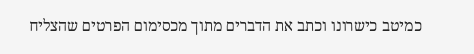כמיטב כישרונו וכתב את הדברים מתוך מכסימום הפרטים שהצליח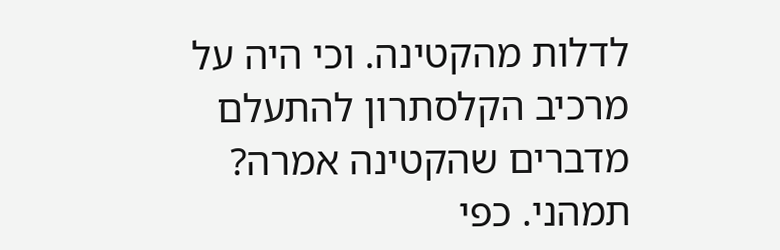לדלות מהקטינה. וכי היה על מרכיב הקלסתרון להתעלם מדברים שהקטינה אמרה? תמהני. כפי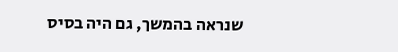שנראה בהמשך, גם היה בסיס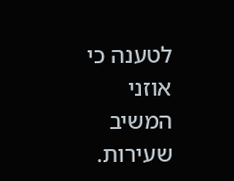לטענה כי אוזני המשיב שעירות.